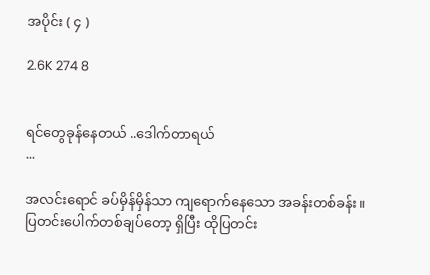အပိုင်း ( ၄ )

2.6K 274 8


ရင်တွေခုန်နေတယ် ..ဒေါက်တာရယ်
...

အလင်းရောင် ခပ်မှိန်မှိန်သာ ကျရောက်နေသော အခန်းတစ်ခန်း။ ပြတင်းပေါက်တစ်ချပ်တော့ ရှိပြီး ထိုပြတင်း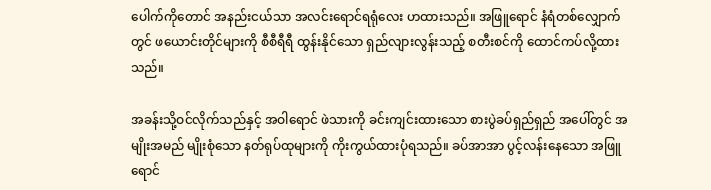ပေါက်ကိုတောင် အနည်းငယ်သာ အလင်းရောင်ရရုံလေး ဟထားသည်။ အဖြူရောင် နံရံတစ်လျှောက်တွင် ဖယောင်းတိုင်များကို စီစီရီရီ ထွန်းနိုင်သော ရှည်လျားလွန်းသည့် စတီးစင်ကို ထောင်ကပ်လို့ထားသည်။

အခန်းသို့ဝင်လိုက်သည်နှင့် အဝါရောင် ဖဲသားကို ခင်းကျင်းထားသော စားပွဲခပ်ရှည်ရှည် အပေါ်တွင် အမျိုးအမည် မျိုးစုံသော နတ်ရုပ်ထုများကို ကိုးကွယ်ထားပုံရသည်။ ခပ်အာအာ ပွင့်လန်းနေသော အဖြူရောင်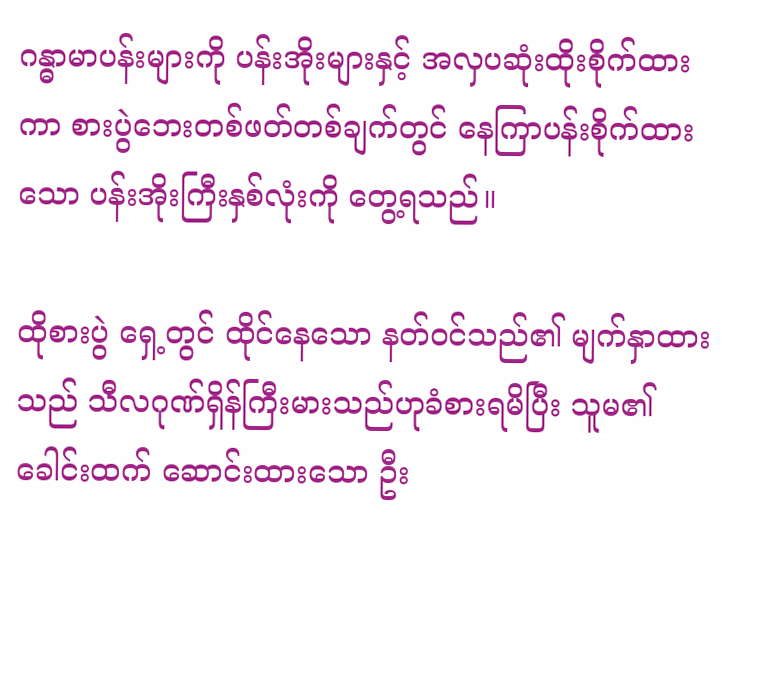ဂန္ဓာမာပန်းများကို ပန်းအိုးများနှင့် အလှပဆုံးထိုးစိုက်ထားကာ စားပွဲဘေးတစ်ဖတ်တစ်ချက်တွင် နေကြာပန်းစိုက်ထားသော ပန်းအိုးကြီးနှစ်လုံးကို တွေ့ရသည်။

ထိုစားပွဲ ရှေ့တွင် ထိုင်နေသော နတ်ဝင်သည်၏ မျက်နှာထားသည် သီလဂုဏ်ရှိန်ကြီးမားသည်ဟုခံစားရမိပြီး သူမ၏ ခေါင်းထက် ဆောင်းထားသော ဦး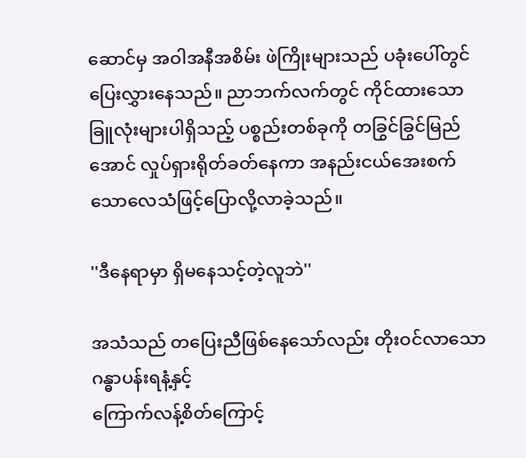ဆောင်မှ အဝါအနီအစိမ်း ဖဲကြိုးများသည် ပခုံးပေါ်တွင် ပြေးလွှားနေသည်။ ညာဘက်လက်တွင် ကိုင်ထားသော ခြူလုံးများပါရှိသည့် ပစ္စည်းတစ်ခုကို တခြွင်ခြွင်မြည်အောင် လှုပ်ရှားရိုတ်ခတ်နေကာ အနည်းငယ်အေးစက်သောလေသံဖြင့်ပြောလို့လာခဲ့သည်။

''ဒီနေရာမှာ ရှိမနေသင့်တဲ့လူဘဲ''

အသံသည် တပြေးညီဖြစ်နေသော်လည်း တိုးဝင်လာသော ဂန္ဓာပန်းရနံ့နှင့်
ကြောက်လန့်စိတ်ကြောင့်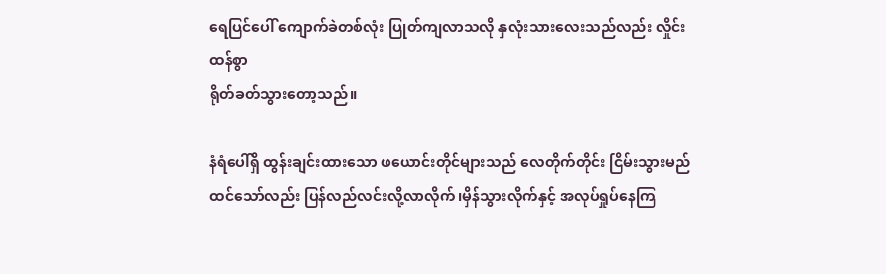ရေပြင်ပေါ် ကျောက်ခဲတစ်လုံး ပြုတ်ကျလာသလို နှလုံးသားလေးသည်လည်း လှိုင်းထန်စွာ
ရိုတ်ခတ်သွားတော့သည်။

နံရံပေါ်ရှိ ထွန်းချင်းထားသော ဖယောင်းတိုင်များသည် လေတိုက်တိုင်း ငြိမ်းသွားမည်
ထင်သော်လည်း ပြန်လည်လင်းလို့လာလိုက်၊မှိန်သွားလိုက်နှင့် အလုပ်ရှုပ်နေကြ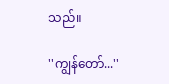သည်။

''ကျွန်တော်...''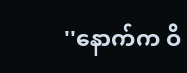''နောက်က ဝိ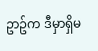ဥာဥ်က ဒီမှာရှိမ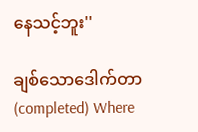နေသင့်ဘူး''

ချစ်သောဒေါက်တာ(completed) Where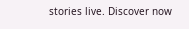stories live. Discover now